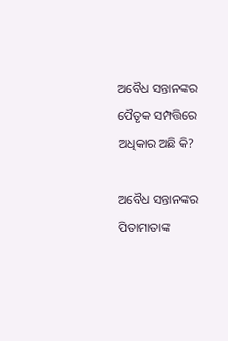ଅବୈଧ ସନ୍ତାନଙ୍କର ପୈତୃକ ସମ୍ପତ୍ତିରେ ଅଧିକାର ଅଛି କି?

ଅବୈଧ ସନ୍ତାନଙ୍କର ପିତାମାତାଙ୍କ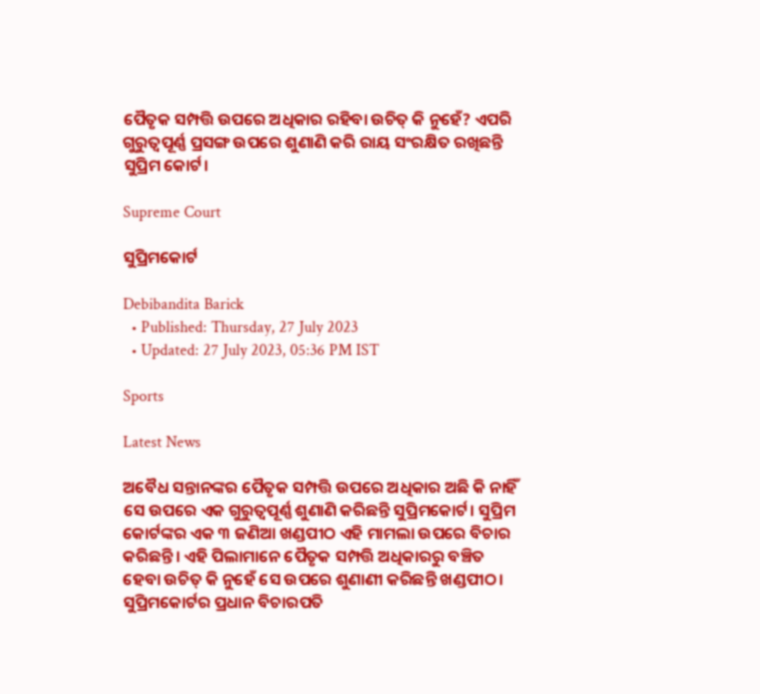ପୈତୃକ ସମ୍ପତ୍ତି ଉପରେ ଅଧିକାର ରହିବା ଉଚିତ୍ କି ନୁହେଁ? ଏପରି ଗୁରୁତ୍ୱପୂର୍ଣ୍ଣ ପ୍ରସଙ୍ଗ ଉପରେ ଶୁଣାଣି କରି ରାୟ ସଂରକ୍ଷିତ ରଖିଛନ୍ତି ସୁପ୍ରିମ କୋର୍ଟ।

Supreme Court

ସୁପ୍ରିମକୋର୍ଟ

Debibandita Barick
  • Published: Thursday, 27 July 2023
  • Updated: 27 July 2023, 05:36 PM IST

Sports

Latest News

ଅବୈଧ ସନ୍ତାନଙ୍କର ପୈତୃକ ସମ୍ପତ୍ତି ଉପରେ ଅଧିକାର ଅଛି କି ନାହିଁ ସେ ଉପରେ ଏକ ଗୁରୁତ୍ୱପୂର୍ଣ୍ଣ ଶୁଣାଣି କରିଛନ୍ତି ସୁପ୍ରିମକୋର୍ଟ। ସୁପ୍ରିମ କୋର୍ଟଙ୍କର ଏକ ୩ ଜଣିଆ ଖଣ୍ଡପୀଠ ଏହି ମାମଲା ଉପରେ ବିଚାର କରିଛନ୍ତି। ଏହି ପିଲାମାନେ ପୈତୃକ ସମ୍ପତ୍ତି ଅଧିକାରରୁ ବଞ୍ଚିତ ହେବା ଉଚିତ୍ କି ନୁହେଁ ସେ ଉପରେ ଶୁଣାଣୀ କରିଛନ୍ତି ଖଣ୍ଡପୀଠ। ସୁପ୍ରିମକୋର୍ଟର ପ୍ରଧାନ ବିଚାରପତି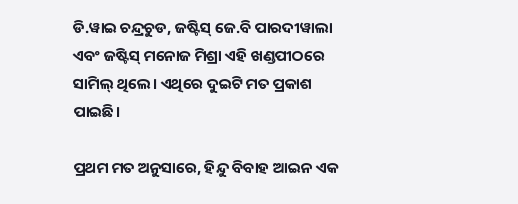ଡି.ୱାଇ ଚନ୍ଦ୍ରଚୁଡ, ଜଷ୍ଟିସ୍ ଜେ.ବି ପାରଦୀୱାଲା ଏବଂ ଜଷ୍ଟିସ୍ ମନୋଜ ମିଶ୍ରା ଏହି ଖଣ୍ଡପୀଠରେ ସାମିଲ୍ ଥିଲେ। ଏଥିରେ ଦୁଇଟି ମତ ପ୍ରକାଶ ପାଇଛି।

ପ୍ରଥମ ମତ ଅନୁସାରେ, ହିନ୍ଦୁ ବିବାହ ଆଇନ ଏକ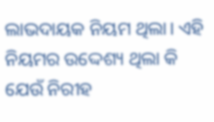ଲାଭଦାୟକ ନିୟମ ଥିଲା। ଏହି ନିୟମର ଉଦ୍ଦେଶ୍ୟ ଥିଲା କି ଯେଉଁ ନିରୀହ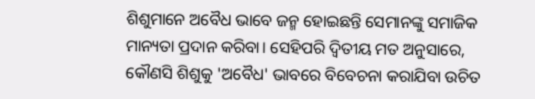ଶିଶୁମାନେ ଅବୈଧ ଭାବେ ଜନ୍ମ ହୋଇଛନ୍ତି ସେମାନଙ୍କୁ ସମାଜିକ ମାନ୍ୟତା ପ୍ରଦାନ କରିବା। ସେହିପରି ଦ୍ୱିତୀୟ ମତ ଅନୁସାରେ, କୌଣସି ଶିଶୁକୁ 'ଅବୈଧ' ଭାବରେ ବିବେଚନା କରାଯିବା ଉଚିତ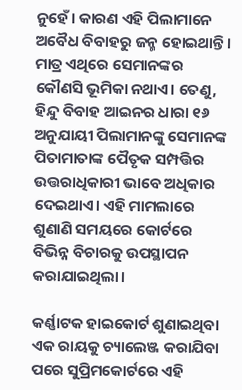ନୁହେଁ। କାରଣ ଏହି ପିଲାମାନେ ଅବୈଧ ବିବାହରୁ ଜନ୍ମ ହୋଇଥାନ୍ତି। ମାତ୍ର ଏଥିରେ ସେମାନଙ୍କର କୌଣସି ଭୂମିକା ନଥାଏ। ତେଣୁ, ହିନ୍ଦୁ ବିବାହ ଆଇନର ଧାରା ୧୬ ଅନୁଯାୟୀ ପିଲାମାନଙ୍କୁ ସେମାନଙ୍କ ପିତାମାତାଙ୍କ ପୈତୃକ ସମ୍ପତ୍ତିର ଉତ୍ତରାଧିକାରୀ ଭାବେ ଅଧିକାର ଦେଇଥାଏ। ଏହି ମାମଲାରେ ଶୁଣାଣି ସମୟରେ କୋର୍ଟରେ ବିଭିନ୍ନ ବିଚାରକୁ ଉପସ୍ଥାପନ କରାଯାଇଥିଲା।

କର୍ଣ୍ଣାଟକ ହାଇକୋର୍ଟ ଶୁଣାଇଥିବା ଏକ ରାୟକୁ ଚ୍ୟାଲେଞ୍ଜ କରାଯିବା ପରେ ସୁପ୍ରିମକୋର୍ଟରେ ଏହି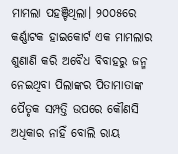ମାମଲା ପହଞ୍ଚିଥିଲା। ୨୦୦୫ରେ କର୍ଣ୍ଣାଟକ ହାଇକୋର୍ଟ ଏକ ମାମଲାର ଶୁଣାଣି କରି ଅବୈଧ ବିବାହରୁ ଜନ୍ମ ନେଇଥିବା ପିଲାଙ୍କର ପିତାମାତାଙ୍କ ପୈତୃକ ସମ୍ପତ୍ତି ଉପରେ କୌଣସି ଅଧିକାର ନାହିଁ ବୋଲି ରାୟ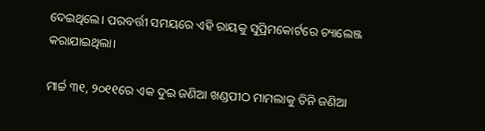ଦେଇଥିଲେ। ପରବର୍ତ୍ତୀ ସମୟରେ ଏହି ରାୟକୁ ସୁପ୍ରିମକୋର୍ଟରେ ଚ୍ୟାଲେଞ୍ଜ କରାଯାଇଥିଲା।

ମାର୍ଚ୍ଚ ୩୧, ୨୦୧୧ରେ ଏକ ଦୁଇ ଜଣିଆ ଖଣ୍ଡପୀଠ ମାମଲାକୁ ତିନି ଜଣିଆ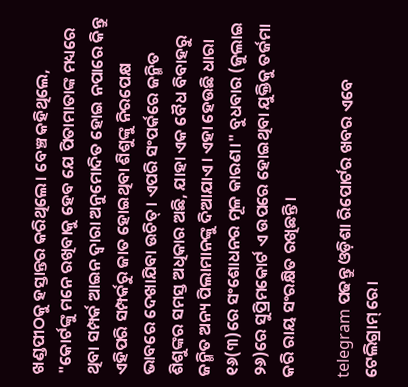ଖଣ୍ଡପୀଠକୁ ହସ୍ତାନ୍ତର କରିଥିଲେ। ବେଞ୍ଚ କହିଥିଲେ, "କୋର୍ଟଙ୍କୁ ମନେ ରଖିବାକୁ ହେବ ଯେ ପିତାମାତାଙ୍କ ମଧ୍ୟରେ ଥିବା ସମ୍ପର୍କ ଆଇନ ଦ୍ୱାରା ଅନୁମୋଦିତ ହୋଇ ନପାରେ କିନ୍ତୁ ଏହିପରି ସମ୍ପର୍କରୁ ଜାତ ହୋଇଥିବା ଶିଶୁଙ୍କୁ ନିରପେକ୍ଷ ଭାବରେ ଦେଖାଯିବା ଉଚିତ୍। ଏପରି ସଂପର୍କରେ ଜନ୍ମିତ ଶିଶୁଙ୍କର ସମସ୍ତ ଅଧିକାର ଅଛି, ଯାହା ଏକ ବୈଧ ବିବାହରୁ ଜନ୍ମିତ ଅନ୍ୟ ପିଲାମାନଙ୍କୁ ଦିଆଯାଏ। ଏହା ହେଉଛି ଧାରା ୧୬(୩)ରେ ସଂଶୋଧନର ମୂଳ କାରଣ।" ବୁଧବାର (ଜୁଲାଇ ୨୬)ରେ ସୁପ୍ରିମକୋର୍ଟ ଏ ଉପରେ ହୋଇଥିବା ଯୁକ୍ତିକୁ ତର୍ଜମା କରି ରାୟ ସଂରକ୍ଷିତ ରଖିଛନ୍ତି।

telegram ପଢନ୍ତୁ ଓଡ଼ିଶା ରିପୋର୍ଟର ଖବର ଏବେ ଟେଲିଗ୍ରାମ୍ ରେ।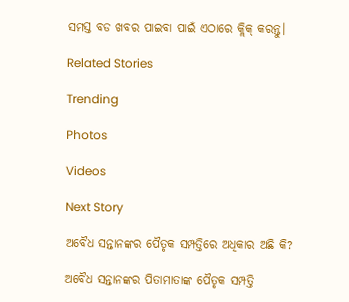ସମସ୍ତ ବଡ ଖବର ପାଇବା ପାଇଁ ଏଠାରେ କ୍ଲିକ୍ କରନ୍ତୁ।

Related Stories

Trending

Photos

Videos

Next Story

ଅବୈଧ ସନ୍ତାନଙ୍କର ପୈତୃକ ସମ୍ପତ୍ତିରେ ଅଧିକାର ଅଛି କି?

ଅବୈଧ ସନ୍ତାନଙ୍କର ପିତାମାତାଙ୍କ ପୈତୃକ ସମ୍ପତ୍ତି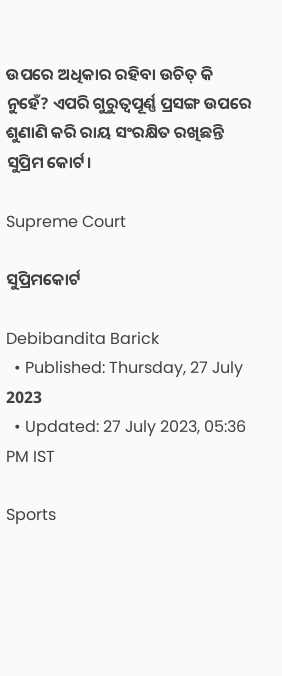ଉପରେ ଅଧିକାର ରହିବା ଉଚିତ୍ କି ନୁହେଁ? ଏପରି ଗୁରୁତ୍ୱପୂର୍ଣ୍ଣ ପ୍ରସଙ୍ଗ ଉପରେ ଶୁଣାଣି କରି ରାୟ ସଂରକ୍ଷିତ ରଖିଛନ୍ତି ସୁପ୍ରିମ କୋର୍ଟ।

Supreme Court

ସୁପ୍ରିମକୋର୍ଟ

Debibandita Barick
  • Published: Thursday, 27 July 2023
  • Updated: 27 July 2023, 05:36 PM IST

Sports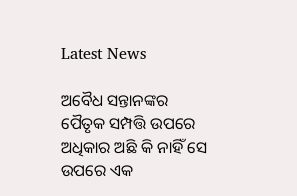Latest News

ଅବୈଧ ସନ୍ତାନଙ୍କର ପୈତୃକ ସମ୍ପତ୍ତି ଉପରେ ଅଧିକାର ଅଛି କି ନାହିଁ ସେ ଉପରେ ଏକ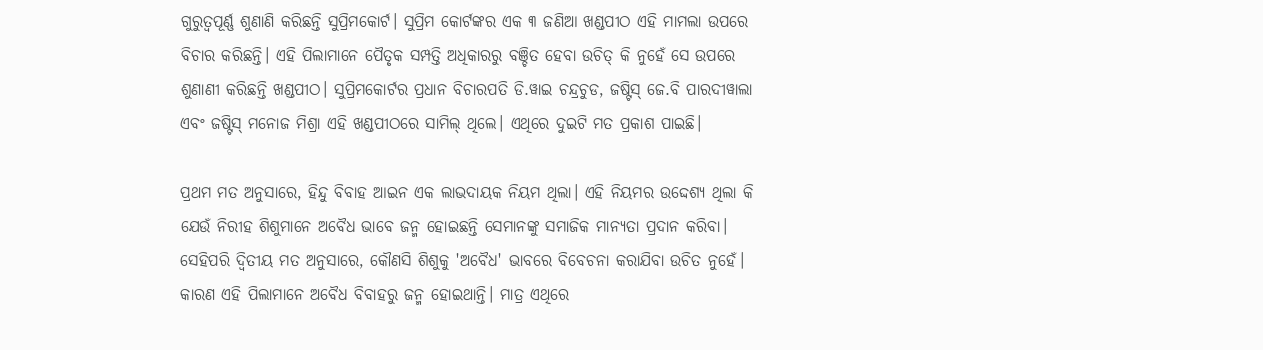ଗୁରୁତ୍ୱପୂର୍ଣ୍ଣ ଶୁଣାଣି କରିଛନ୍ତି ସୁପ୍ରିମକୋର୍ଟ। ସୁପ୍ରିମ କୋର୍ଟଙ୍କର ଏକ ୩ ଜଣିଆ ଖଣ୍ଡପୀଠ ଏହି ମାମଲା ଉପରେ ବିଚାର କରିଛନ୍ତି। ଏହି ପିଲାମାନେ ପୈତୃକ ସମ୍ପତ୍ତି ଅଧିକାରରୁ ବଞ୍ଚିତ ହେବା ଉଚିତ୍ କି ନୁହେଁ ସେ ଉପରେ ଶୁଣାଣୀ କରିଛନ୍ତି ଖଣ୍ଡପୀଠ। ସୁପ୍ରିମକୋର୍ଟର ପ୍ରଧାନ ବିଚାରପତି ଡି.ୱାଇ ଚନ୍ଦ୍ରଚୁଡ, ଜଷ୍ଟିସ୍ ଜେ.ବି ପାରଦୀୱାଲା ଏବଂ ଜଷ୍ଟିସ୍ ମନୋଜ ମିଶ୍ରା ଏହି ଖଣ୍ଡପୀଠରେ ସାମିଲ୍ ଥିଲେ। ଏଥିରେ ଦୁଇଟି ମତ ପ୍ରକାଶ ପାଇଛି।

ପ୍ରଥମ ମତ ଅନୁସାରେ, ହିନ୍ଦୁ ବିବାହ ଆଇନ ଏକ ଲାଭଦାୟକ ନିୟମ ଥିଲା। ଏହି ନିୟମର ଉଦ୍ଦେଶ୍ୟ ଥିଲା କି ଯେଉଁ ନିରୀହ ଶିଶୁମାନେ ଅବୈଧ ଭାବେ ଜନ୍ମ ହୋଇଛନ୍ତି ସେମାନଙ୍କୁ ସମାଜିକ ମାନ୍ୟତା ପ୍ରଦାନ କରିବା। ସେହିପରି ଦ୍ୱିତୀୟ ମତ ଅନୁସାରେ, କୌଣସି ଶିଶୁକୁ 'ଅବୈଧ' ଭାବରେ ବିବେଚନା କରାଯିବା ଉଚିତ ନୁହେଁ। କାରଣ ଏହି ପିଲାମାନେ ଅବୈଧ ବିବାହରୁ ଜନ୍ମ ହୋଇଥାନ୍ତି। ମାତ୍ର ଏଥିରେ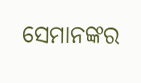ସେମାନଙ୍କର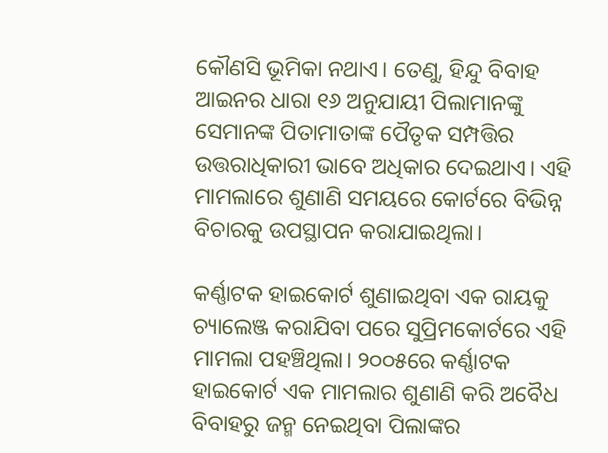କୌଣସି ଭୂମିକା ନଥାଏ। ତେଣୁ, ହିନ୍ଦୁ ବିବାହ ଆଇନର ଧାରା ୧୬ ଅନୁଯାୟୀ ପିଲାମାନଙ୍କୁ ସେମାନଙ୍କ ପିତାମାତାଙ୍କ ପୈତୃକ ସମ୍ପତ୍ତିର ଉତ୍ତରାଧିକାରୀ ଭାବେ ଅଧିକାର ଦେଇଥାଏ। ଏହି ମାମଲାରେ ଶୁଣାଣି ସମୟରେ କୋର୍ଟରେ ବିଭିନ୍ନ ବିଚାରକୁ ଉପସ୍ଥାପନ କରାଯାଇଥିଲା।

କର୍ଣ୍ଣାଟକ ହାଇକୋର୍ଟ ଶୁଣାଇଥିବା ଏକ ରାୟକୁ ଚ୍ୟାଲେଞ୍ଜ କରାଯିବା ପରେ ସୁପ୍ରିମକୋର୍ଟରେ ଏହି ମାମଲା ପହଞ୍ଚିଥିଲା। ୨୦୦୫ରେ କର୍ଣ୍ଣାଟକ ହାଇକୋର୍ଟ ଏକ ମାମଲାର ଶୁଣାଣି କରି ଅବୈଧ ବିବାହରୁ ଜନ୍ମ ନେଇଥିବା ପିଲାଙ୍କର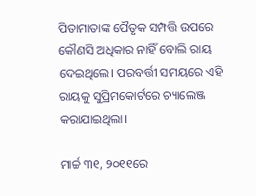ପିତାମାତାଙ୍କ ପୈତୃକ ସମ୍ପତ୍ତି ଉପରେ କୌଣସି ଅଧିକାର ନାହିଁ ବୋଲି ରାୟ ଦେଇଥିଲେ। ପରବର୍ତ୍ତୀ ସମୟରେ ଏହି ରାୟକୁ ସୁପ୍ରିମକୋର୍ଟରେ ଚ୍ୟାଲେଞ୍ଜ କରାଯାଇଥିଲା।

ମାର୍ଚ୍ଚ ୩୧, ୨୦୧୧ରେ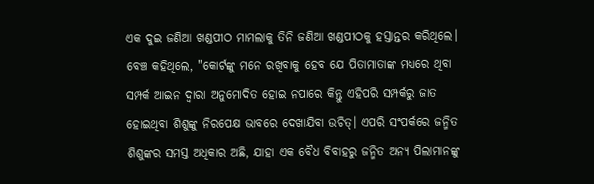ଏକ ଦୁଇ ଜଣିଆ ଖଣ୍ଡପୀଠ ମାମଲାକୁ ତିନି ଜଣିଆ ଖଣ୍ଡପୀଠକୁ ହସ୍ତାନ୍ତର କରିଥିଲେ। ବେଞ୍ଚ କହିଥିଲେ, "କୋର୍ଟଙ୍କୁ ମନେ ରଖିବାକୁ ହେବ ଯେ ପିତାମାତାଙ୍କ ମଧ୍ୟରେ ଥିବା ସମ୍ପର୍କ ଆଇନ ଦ୍ୱାରା ଅନୁମୋଦିତ ହୋଇ ନପାରେ କିନ୍ତୁ ଏହିପରି ସମ୍ପର୍କରୁ ଜାତ ହୋଇଥିବା ଶିଶୁଙ୍କୁ ନିରପେକ୍ଷ ଭାବରେ ଦେଖାଯିବା ଉଚିତ୍। ଏପରି ସଂପର୍କରେ ଜନ୍ମିତ ଶିଶୁଙ୍କର ସମସ୍ତ ଅଧିକାର ଅଛି, ଯାହା ଏକ ବୈଧ ବିବାହରୁ ଜନ୍ମିତ ଅନ୍ୟ ପିଲାମାନଙ୍କୁ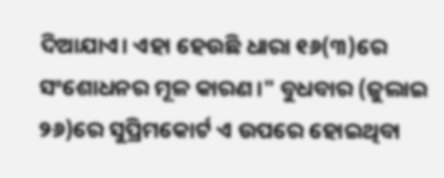ଦିଆଯାଏ। ଏହା ହେଉଛି ଧାରା ୧୬(୩)ରେ ସଂଶୋଧନର ମୂଳ କାରଣ।" ବୁଧବାର (ଜୁଲାଇ ୨୬)ରେ ସୁପ୍ରିମକୋର୍ଟ ଏ ଉପରେ ହୋଇଥିବା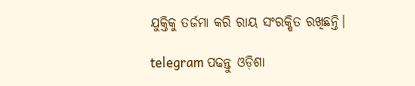ଯୁକ୍ତିକୁ ତର୍ଜମା କରି ରାୟ ସଂରକ୍ଷିତ ରଖିଛନ୍ତି।

telegram ପଢନ୍ତୁ ଓଡ଼ିଶା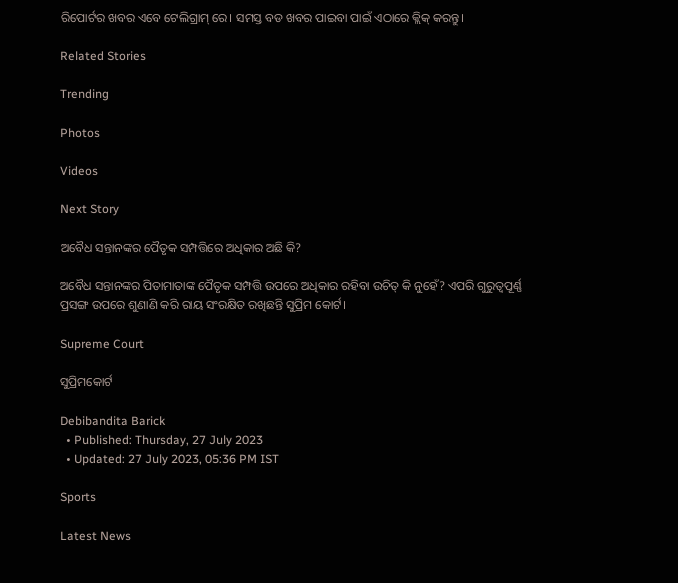ରିପୋର୍ଟର ଖବର ଏବେ ଟେଲିଗ୍ରାମ୍ ରେ। ସମସ୍ତ ବଡ ଖବର ପାଇବା ପାଇଁ ଏଠାରେ କ୍ଲିକ୍ କରନ୍ତୁ।

Related Stories

Trending

Photos

Videos

Next Story

ଅବୈଧ ସନ୍ତାନଙ୍କର ପୈତୃକ ସମ୍ପତ୍ତିରେ ଅଧିକାର ଅଛି କି?

ଅବୈଧ ସନ୍ତାନଙ୍କର ପିତାମାତାଙ୍କ ପୈତୃକ ସମ୍ପତ୍ତି ଉପରେ ଅଧିକାର ରହିବା ଉଚିତ୍ କି ନୁହେଁ? ଏପରି ଗୁରୁତ୍ୱପୂର୍ଣ୍ଣ ପ୍ରସଙ୍ଗ ଉପରେ ଶୁଣାଣି କରି ରାୟ ସଂରକ୍ଷିତ ରଖିଛନ୍ତି ସୁପ୍ରିମ କୋର୍ଟ।

Supreme Court

ସୁପ୍ରିମକୋର୍ଟ

Debibandita Barick
  • Published: Thursday, 27 July 2023
  • Updated: 27 July 2023, 05:36 PM IST

Sports

Latest News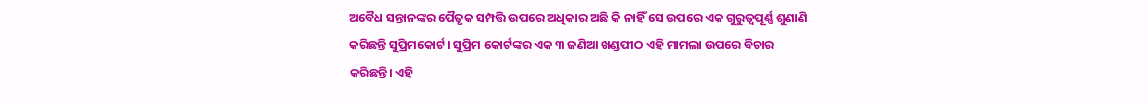ଅବୈଧ ସନ୍ତାନଙ୍କର ପୈତୃକ ସମ୍ପତ୍ତି ଉପରେ ଅଧିକାର ଅଛି କି ନାହିଁ ସେ ଉପରେ ଏକ ଗୁରୁତ୍ୱପୂର୍ଣ୍ଣ ଶୁଣାଣି କରିଛନ୍ତି ସୁପ୍ରିମକୋର୍ଟ। ସୁପ୍ରିମ କୋର୍ଟଙ୍କର ଏକ ୩ ଜଣିଆ ଖଣ୍ଡପୀଠ ଏହି ମାମଲା ଉପରେ ବିଚାର କରିଛନ୍ତି। ଏହି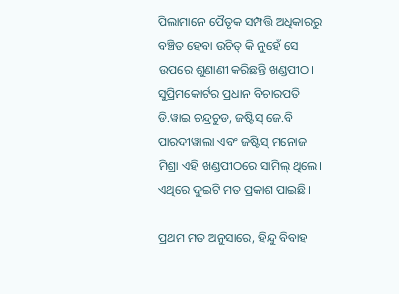ପିଲାମାନେ ପୈତୃକ ସମ୍ପତ୍ତି ଅଧିକାରରୁ ବଞ୍ଚିତ ହେବା ଉଚିତ୍ କି ନୁହେଁ ସେ ଉପରେ ଶୁଣାଣୀ କରିଛନ୍ତି ଖଣ୍ଡପୀଠ। ସୁପ୍ରିମକୋର୍ଟର ପ୍ରଧାନ ବିଚାରପତି ଡି.ୱାଇ ଚନ୍ଦ୍ରଚୁଡ, ଜଷ୍ଟିସ୍ ଜେ.ବି ପାରଦୀୱାଲା ଏବଂ ଜଷ୍ଟିସ୍ ମନୋଜ ମିଶ୍ରା ଏହି ଖଣ୍ଡପୀଠରେ ସାମିଲ୍ ଥିଲେ। ଏଥିରେ ଦୁଇଟି ମତ ପ୍ରକାଶ ପାଇଛି।

ପ୍ରଥମ ମତ ଅନୁସାରେ, ହିନ୍ଦୁ ବିବାହ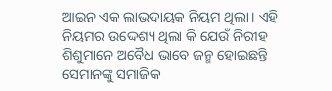ଆଇନ ଏକ ଲାଭଦାୟକ ନିୟମ ଥିଲା। ଏହି ନିୟମର ଉଦ୍ଦେଶ୍ୟ ଥିଲା କି ଯେଉଁ ନିରୀହ ଶିଶୁମାନେ ଅବୈଧ ଭାବେ ଜନ୍ମ ହୋଇଛନ୍ତି ସେମାନଙ୍କୁ ସମାଜିକ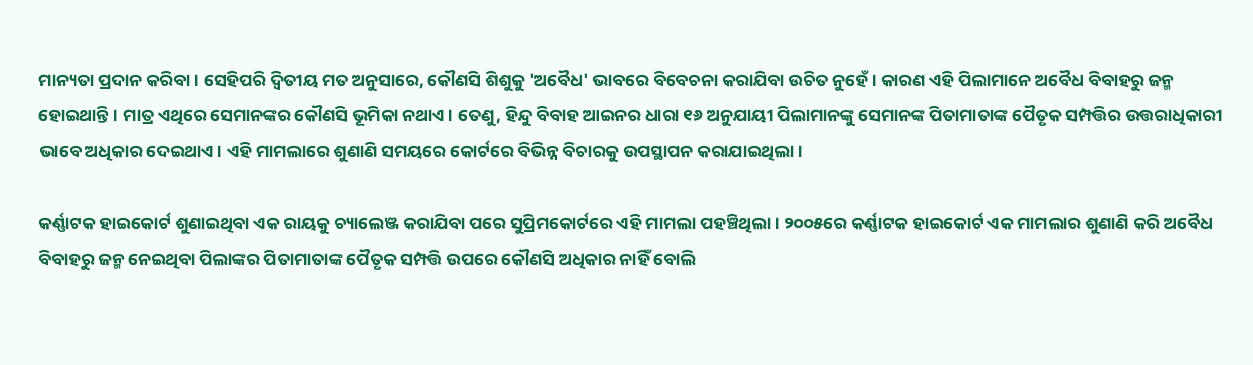ମାନ୍ୟତା ପ୍ରଦାନ କରିବା। ସେହିପରି ଦ୍ୱିତୀୟ ମତ ଅନୁସାରେ, କୌଣସି ଶିଶୁକୁ 'ଅବୈଧ' ଭାବରେ ବିବେଚନା କରାଯିବା ଉଚିତ ନୁହେଁ। କାରଣ ଏହି ପିଲାମାନେ ଅବୈଧ ବିବାହରୁ ଜନ୍ମ ହୋଇଥାନ୍ତି। ମାତ୍ର ଏଥିରେ ସେମାନଙ୍କର କୌଣସି ଭୂମିକା ନଥାଏ। ତେଣୁ, ହିନ୍ଦୁ ବିବାହ ଆଇନର ଧାରା ୧୬ ଅନୁଯାୟୀ ପିଲାମାନଙ୍କୁ ସେମାନଙ୍କ ପିତାମାତାଙ୍କ ପୈତୃକ ସମ୍ପତ୍ତିର ଉତ୍ତରାଧିକାରୀ ଭାବେ ଅଧିକାର ଦେଇଥାଏ। ଏହି ମାମଲାରେ ଶୁଣାଣି ସମୟରେ କୋର୍ଟରେ ବିଭିନ୍ନ ବିଚାରକୁ ଉପସ୍ଥାପନ କରାଯାଇଥିଲା।

କର୍ଣ୍ଣାଟକ ହାଇକୋର୍ଟ ଶୁଣାଇଥିବା ଏକ ରାୟକୁ ଚ୍ୟାଲେଞ୍ଜ କରାଯିବା ପରେ ସୁପ୍ରିମକୋର୍ଟରେ ଏହି ମାମଲା ପହଞ୍ଚିଥିଲା। ୨୦୦୫ରେ କର୍ଣ୍ଣାଟକ ହାଇକୋର୍ଟ ଏକ ମାମଲାର ଶୁଣାଣି କରି ଅବୈଧ ବିବାହରୁ ଜନ୍ମ ନେଇଥିବା ପିଲାଙ୍କର ପିତାମାତାଙ୍କ ପୈତୃକ ସମ୍ପତ୍ତି ଉପରେ କୌଣସି ଅଧିକାର ନାହିଁ ବୋଲି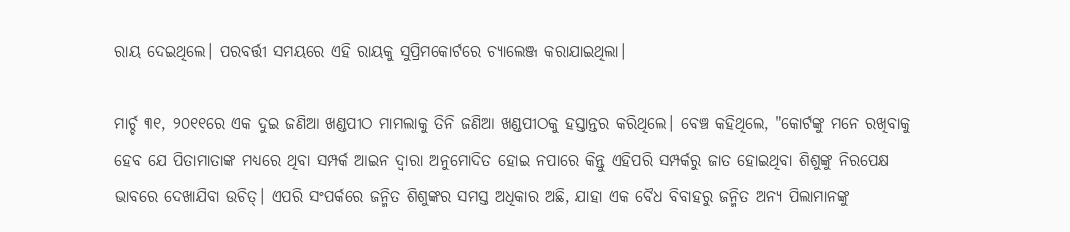ରାୟ ଦେଇଥିଲେ। ପରବର୍ତ୍ତୀ ସମୟରେ ଏହି ରାୟକୁ ସୁପ୍ରିମକୋର୍ଟରେ ଚ୍ୟାଲେଞ୍ଜ କରାଯାଇଥିଲା।

ମାର୍ଚ୍ଚ ୩୧, ୨୦୧୧ରେ ଏକ ଦୁଇ ଜଣିଆ ଖଣ୍ଡପୀଠ ମାମଲାକୁ ତିନି ଜଣିଆ ଖଣ୍ଡପୀଠକୁ ହସ୍ତାନ୍ତର କରିଥିଲେ। ବେଞ୍ଚ କହିଥିଲେ, "କୋର୍ଟଙ୍କୁ ମନେ ରଖିବାକୁ ହେବ ଯେ ପିତାମାତାଙ୍କ ମଧ୍ୟରେ ଥିବା ସମ୍ପର୍କ ଆଇନ ଦ୍ୱାରା ଅନୁମୋଦିତ ହୋଇ ନପାରେ କିନ୍ତୁ ଏହିପରି ସମ୍ପର୍କରୁ ଜାତ ହୋଇଥିବା ଶିଶୁଙ୍କୁ ନିରପେକ୍ଷ ଭାବରେ ଦେଖାଯିବା ଉଚିତ୍। ଏପରି ସଂପର୍କରେ ଜନ୍ମିତ ଶିଶୁଙ୍କର ସମସ୍ତ ଅଧିକାର ଅଛି, ଯାହା ଏକ ବୈଧ ବିବାହରୁ ଜନ୍ମିତ ଅନ୍ୟ ପିଲାମାନଙ୍କୁ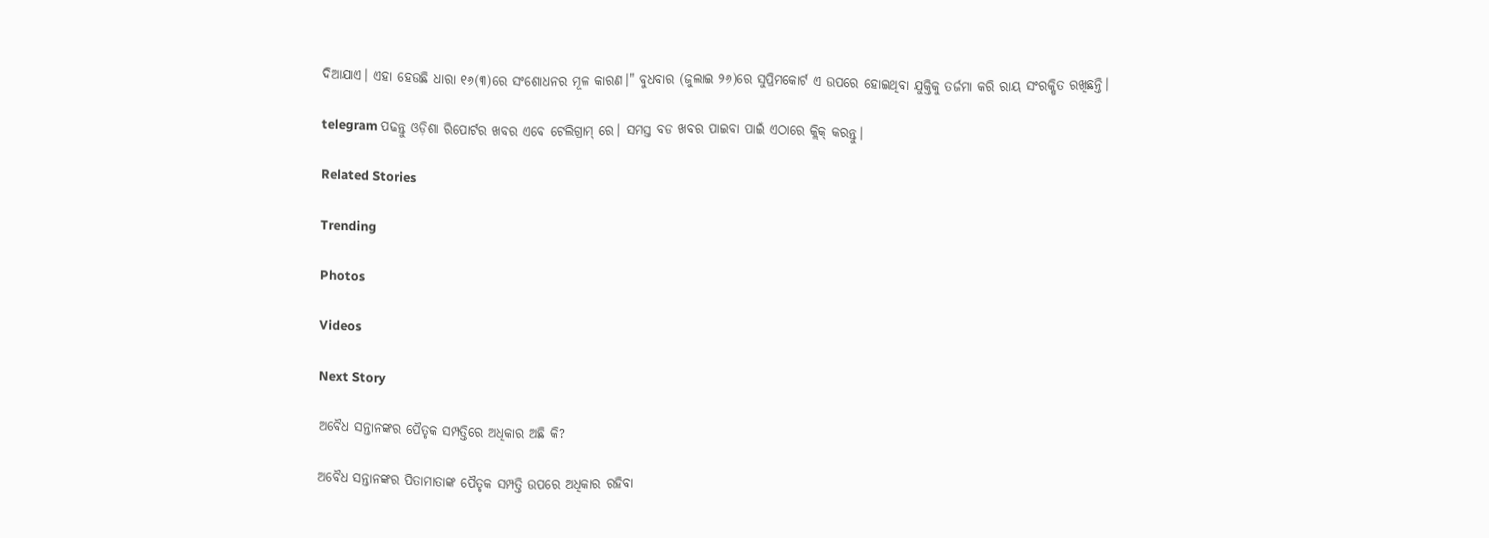ଦିଆଯାଏ। ଏହା ହେଉଛି ଧାରା ୧୬(୩)ରେ ସଂଶୋଧନର ମୂଳ କାରଣ।" ବୁଧବାର (ଜୁଲାଇ ୨୬)ରେ ସୁପ୍ରିମକୋର୍ଟ ଏ ଉପରେ ହୋଇଥିବା ଯୁକ୍ତିକୁ ତର୍ଜମା କରି ରାୟ ସଂରକ୍ଷିତ ରଖିଛନ୍ତି।

telegram ପଢନ୍ତୁ ଓଡ଼ିଶା ରିପୋର୍ଟର ଖବର ଏବେ ଟେଲିଗ୍ରାମ୍ ରେ। ସମସ୍ତ ବଡ ଖବର ପାଇବା ପାଇଁ ଏଠାରେ କ୍ଲିକ୍ କରନ୍ତୁ।

Related Stories

Trending

Photos

Videos

Next Story

ଅବୈଧ ସନ୍ତାନଙ୍କର ପୈତୃକ ସମ୍ପତ୍ତିରେ ଅଧିକାର ଅଛି କି?

ଅବୈଧ ସନ୍ତାନଙ୍କର ପିତାମାତାଙ୍କ ପୈତୃକ ସମ୍ପତ୍ତି ଉପରେ ଅଧିକାର ରହିବା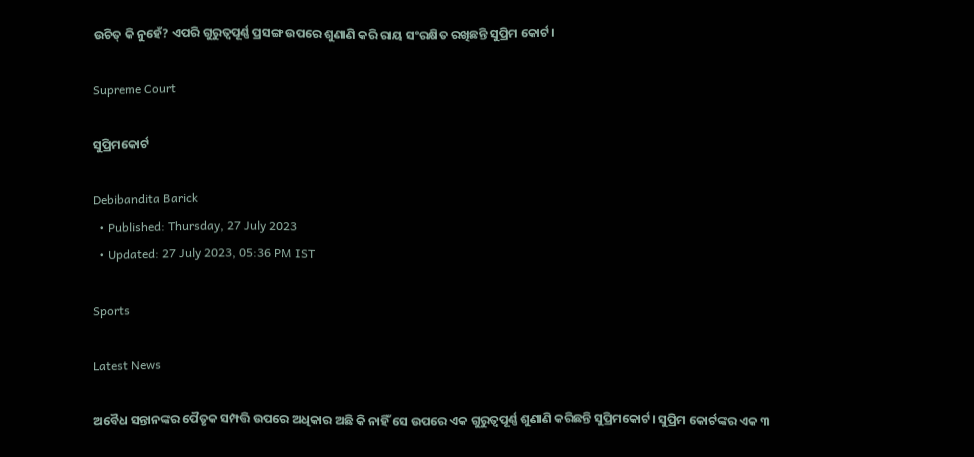ଉଚିତ୍ କି ନୁହେଁ? ଏପରି ଗୁରୁତ୍ୱପୂର୍ଣ୍ଣ ପ୍ରସଙ୍ଗ ଉପରେ ଶୁଣାଣି କରି ରାୟ ସଂରକ୍ଷିତ ରଖିଛନ୍ତି ସୁପ୍ରିମ କୋର୍ଟ।

Supreme Court

ସୁପ୍ରିମକୋର୍ଟ

Debibandita Barick
  • Published: Thursday, 27 July 2023
  • Updated: 27 July 2023, 05:36 PM IST

Sports

Latest News

ଅବୈଧ ସନ୍ତାନଙ୍କର ପୈତୃକ ସମ୍ପତ୍ତି ଉପରେ ଅଧିକାର ଅଛି କି ନାହିଁ ସେ ଉପରେ ଏକ ଗୁରୁତ୍ୱପୂର୍ଣ୍ଣ ଶୁଣାଣି କରିଛନ୍ତି ସୁପ୍ରିମକୋର୍ଟ। ସୁପ୍ରିମ କୋର୍ଟଙ୍କର ଏକ ୩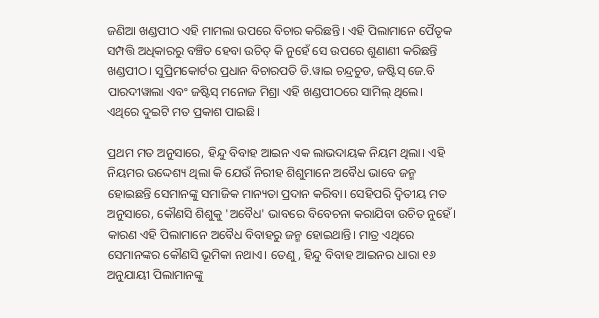ଜଣିଆ ଖଣ୍ଡପୀଠ ଏହି ମାମଲା ଉପରେ ବିଚାର କରିଛନ୍ତି। ଏହି ପିଲାମାନେ ପୈତୃକ ସମ୍ପତ୍ତି ଅଧିକାରରୁ ବଞ୍ଚିତ ହେବା ଉଚିତ୍ କି ନୁହେଁ ସେ ଉପରେ ଶୁଣାଣୀ କରିଛନ୍ତି ଖଣ୍ଡପୀଠ। ସୁପ୍ରିମକୋର୍ଟର ପ୍ରଧାନ ବିଚାରପତି ଡି.ୱାଇ ଚନ୍ଦ୍ରଚୁଡ, ଜଷ୍ଟିସ୍ ଜେ.ବି ପାରଦୀୱାଲା ଏବଂ ଜଷ୍ଟିସ୍ ମନୋଜ ମିଶ୍ରା ଏହି ଖଣ୍ଡପୀଠରେ ସାମିଲ୍ ଥିଲେ। ଏଥିରେ ଦୁଇଟି ମତ ପ୍ରକାଶ ପାଇଛି।

ପ୍ରଥମ ମତ ଅନୁସାରେ, ହିନ୍ଦୁ ବିବାହ ଆଇନ ଏକ ଲାଭଦାୟକ ନିୟମ ଥିଲା। ଏହି ନିୟମର ଉଦ୍ଦେଶ୍ୟ ଥିଲା କି ଯେଉଁ ନିରୀହ ଶିଶୁମାନେ ଅବୈଧ ଭାବେ ଜନ୍ମ ହୋଇଛନ୍ତି ସେମାନଙ୍କୁ ସମାଜିକ ମାନ୍ୟତା ପ୍ରଦାନ କରିବା। ସେହିପରି ଦ୍ୱିତୀୟ ମତ ଅନୁସାରେ, କୌଣସି ଶିଶୁକୁ 'ଅବୈଧ' ଭାବରେ ବିବେଚନା କରାଯିବା ଉଚିତ ନୁହେଁ। କାରଣ ଏହି ପିଲାମାନେ ଅବୈଧ ବିବାହରୁ ଜନ୍ମ ହୋଇଥାନ୍ତି। ମାତ୍ର ଏଥିରେ ସେମାନଙ୍କର କୌଣସି ଭୂମିକା ନଥାଏ। ତେଣୁ, ହିନ୍ଦୁ ବିବାହ ଆଇନର ଧାରା ୧୬ ଅନୁଯାୟୀ ପିଲାମାନଙ୍କୁ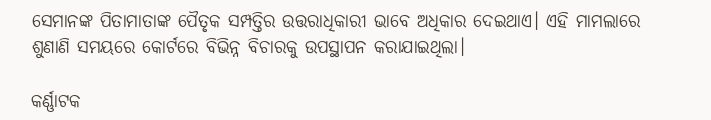ସେମାନଙ୍କ ପିତାମାତାଙ୍କ ପୈତୃକ ସମ୍ପତ୍ତିର ଉତ୍ତରାଧିକାରୀ ଭାବେ ଅଧିକାର ଦେଇଥାଏ। ଏହି ମାମଲାରେ ଶୁଣାଣି ସମୟରେ କୋର୍ଟରେ ବିଭିନ୍ନ ବିଚାରକୁ ଉପସ୍ଥାପନ କରାଯାଇଥିଲା।

କର୍ଣ୍ଣାଟକ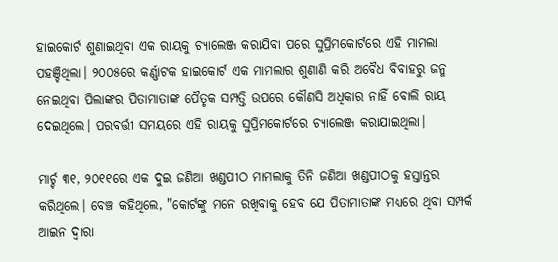ହାଇକୋର୍ଟ ଶୁଣାଇଥିବା ଏକ ରାୟକୁ ଚ୍ୟାଲେଞ୍ଜ କରାଯିବା ପରେ ସୁପ୍ରିମକୋର୍ଟରେ ଏହି ମାମଲା ପହଞ୍ଚିଥିଲା। ୨୦୦୫ରେ କର୍ଣ୍ଣାଟକ ହାଇକୋର୍ଟ ଏକ ମାମଲାର ଶୁଣାଣି କରି ଅବୈଧ ବିବାହରୁ ଜନ୍ମ ନେଇଥିବା ପିଲାଙ୍କର ପିତାମାତାଙ୍କ ପୈତୃକ ସମ୍ପତ୍ତି ଉପରେ କୌଣସି ଅଧିକାର ନାହିଁ ବୋଲି ରାୟ ଦେଇଥିଲେ। ପରବର୍ତ୍ତୀ ସମୟରେ ଏହି ରାୟକୁ ସୁପ୍ରିମକୋର୍ଟରେ ଚ୍ୟାଲେଞ୍ଜ କରାଯାଇଥିଲା।

ମାର୍ଚ୍ଚ ୩୧, ୨୦୧୧ରେ ଏକ ଦୁଇ ଜଣିଆ ଖଣ୍ଡପୀଠ ମାମଲାକୁ ତିନି ଜଣିଆ ଖଣ୍ଡପୀଠକୁ ହସ୍ତାନ୍ତର କରିଥିଲେ। ବେଞ୍ଚ କହିଥିଲେ, "କୋର୍ଟଙ୍କୁ ମନେ ରଖିବାକୁ ହେବ ଯେ ପିତାମାତାଙ୍କ ମଧ୍ୟରେ ଥିବା ସମ୍ପର୍କ ଆଇନ ଦ୍ୱାରା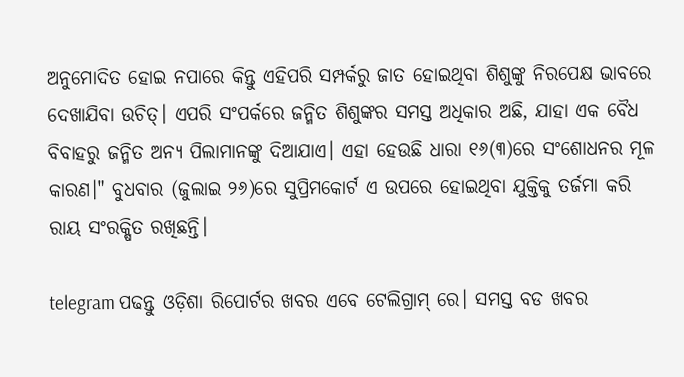ଅନୁମୋଦିତ ହୋଇ ନପାରେ କିନ୍ତୁ ଏହିପରି ସମ୍ପର୍କରୁ ଜାତ ହୋଇଥିବା ଶିଶୁଙ୍କୁ ନିରପେକ୍ଷ ଭାବରେ ଦେଖାଯିବା ଉଚିତ୍। ଏପରି ସଂପର୍କରେ ଜନ୍ମିତ ଶିଶୁଙ୍କର ସମସ୍ତ ଅଧିକାର ଅଛି, ଯାହା ଏକ ବୈଧ ବିବାହରୁ ଜନ୍ମିତ ଅନ୍ୟ ପିଲାମାନଙ୍କୁ ଦିଆଯାଏ। ଏହା ହେଉଛି ଧାରା ୧୬(୩)ରେ ସଂଶୋଧନର ମୂଳ କାରଣ।" ବୁଧବାର (ଜୁଲାଇ ୨୬)ରେ ସୁପ୍ରିମକୋର୍ଟ ଏ ଉପରେ ହୋଇଥିବା ଯୁକ୍ତିକୁ ତର୍ଜମା କରି ରାୟ ସଂରକ୍ଷିତ ରଖିଛନ୍ତି।

telegram ପଢନ୍ତୁ ଓଡ଼ିଶା ରିପୋର୍ଟର ଖବର ଏବେ ଟେଲିଗ୍ରାମ୍ ରେ। ସମସ୍ତ ବଡ ଖବର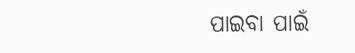ପାଇବା ପାଇଁ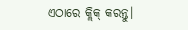ଏଠାରେ କ୍ଲିକ୍ କରନ୍ତୁ।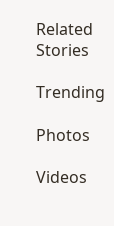Related Stories

Trending

Photos

Videos